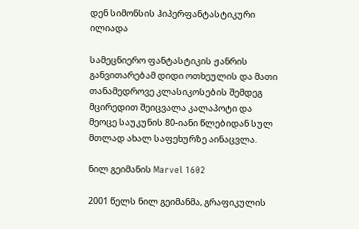დენ სიმონსის ჰიპერფანტასტიკური ილიადა

სამეცნიერო ფანტასტიკის ჟანრის განვითარებამ დიდი ოთხეულის და მათი თანამედროვე კლასიკოსების შემდეგ მცირედით შეიცვალა კალაპოტი და მეოცე საუკუნის 80-იანი წლებიდან სულ მთლად ახალ საფეხურზე აინაცვლა.

ნილ გეიმანის Marvel 1602

2001 წელს ნილ გეიმანმა, გრაფიკულის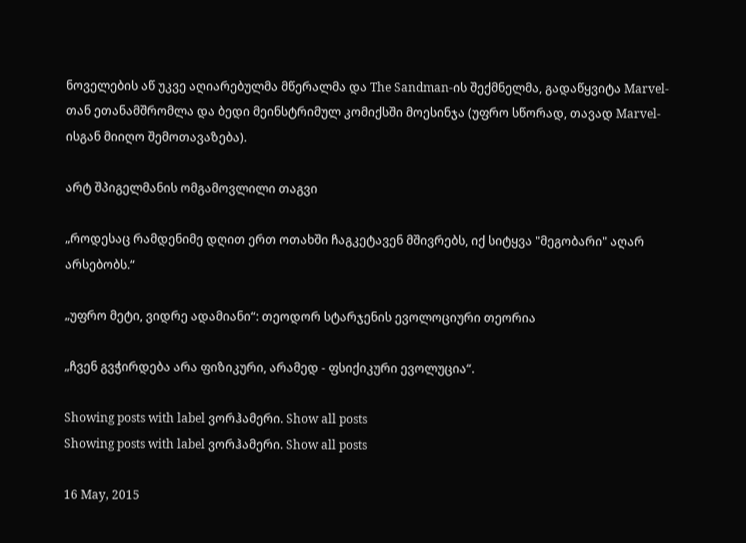ნოველების აწ უკვე აღიარებულმა მწერალმა და The Sandman-ის შექმნელმა, გადაწყვიტა Marvel-თან ეთანამშრომლა და ბედი მეინსტრიმულ კომიქსში მოესინჯა (უფრო სწორად, თავად Marvel-ისგან მიიღო შემოთავაზება).

არტ შპიგელმანის ომგამოვლილი თაგვი

„როდესაც რამდენიმე დღით ერთ ოთახში ჩაგკეტავენ მშივრებს, იქ სიტყვა "მეგობარი" აღარ არსებობს.“

„უფრო მეტი, ვიდრე ადამიანი“: თეოდორ სტარჯენის ევოლოციური თეორია

„ჩვენ გვჭირდება არა ფიზიკური, არამედ - ფსიქიკური ევოლუცია“.

Showing posts with label ვორჰამერი. Show all posts
Showing posts with label ვორჰამერი. Show all posts

16 May, 2015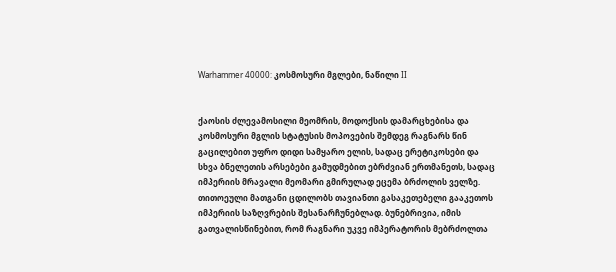Warhammer 40000: კოსმოსური მგლები, ნაწილი II


ქაოსის ძლევამოსილი მეომრის, მოდოქსის დამარცხებისა და კოსმოსური მგლის სტატუსის მოპოვების შემდეგ რაგნარს წინ გაცილებით უფრო დიდი სამყარო ელის, სადაც ერეტიკოსები და სხვა ბნელეთის არსებები გამუდმებით ებრძვიან ერთმანეთს, სადაც იმპერიის მრავალი მეომარი გმირულად ეცემა ბრძოლის ველზე. თითოეული მათგანი ცდილობს თავიანთი გასაკეთებელი გააკეთოს იმპერიის საზღვრების შესანარჩუნებლად. ბუნებრივია, იმის გათვალისწინებით, რომ რაგნარი უკვე იმპერატორის მებრძოლთა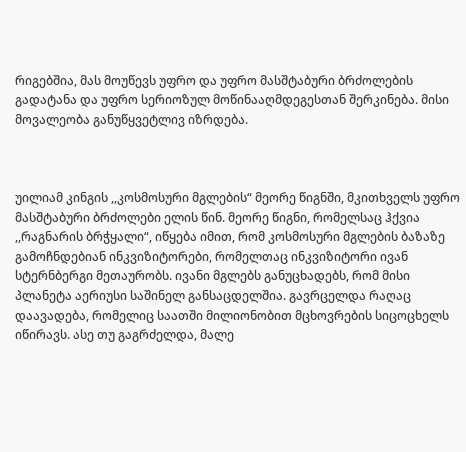რიგებშია, მას მოუწევს უფრო და უფრო მასშტაბური ბრძოლების გადატანა და უფრო სერიოზულ მოწინააღმდეგესთან შერკინება. მისი მოვალეობა განუწყვეტლივ იზრდება.



უილიამ კინგის ,,კოსმოსური მგლების“ მეორე წიგნში, მკითხველს უფრო მასშტაბური ბრძოლები ელის წინ. მეორე წიგნი, რომელსაც ჰქვია ,,რაგნარის ბრჭყალი“, იწყება იმით, რომ კოსმოსური მგლების ბაზაზე გამოჩნდებიან ინკვიზიტორები, რომელთაც ინკვიზიტორი ივან სტერნბერგი მეთაურობს. ივანი მგლებს განუცხადებს, რომ მისი პლანეტა აერიუსი საშინელ განსაცდელშია. გავრცელდა რაღაც დაავადება, რომელიც საათში მილიონობით მცხოვრების სიცოცხელს იწირავს. ასე თუ გაგრძელდა, მალე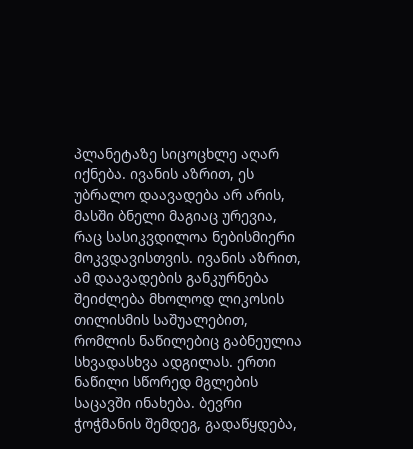პლანეტაზე სიცოცხლე აღარ იქნება. ივანის აზრით, ეს უბრალო დაავადება არ არის, მასში ბნელი მაგიაც ურევია, რაც სასიკვდილოა ნებისმიერი მოკვდავისთვის. ივანის აზრით, ამ დაავადების განკურნება შეიძლება მხოლოდ ლიკოსის თილისმის საშუალებით, რომლის ნაწილებიც გაბნეულია სხვადასხვა ადგილას. ერთი ნაწილი სწორედ მგლების საცავში ინახება. ბევრი ჭოჭმანის შემდეგ, გადაწყდება,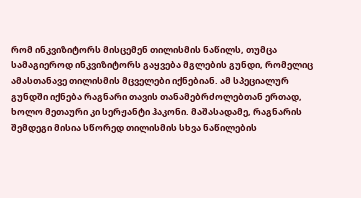რომ ინკვიზიტორს მისცემენ თილისმის ნაწილს, თუმცა სამაგიეროდ ინკვიზიტორს გაყვება მგლების გუნდი, რომელიც ამასთანავე თილისმის მცველები იქნებიან. ამ სპეციალურ გუნდში იქნება რაგნარი თავის თანამებრძოლებთან ერთად, ხოლო მეთაური კი სერჟანტი ჰაკონი. მაშასადამე, რაგნარის შემდეგი მისია სწორედ თილისმის სხვა ნაწილების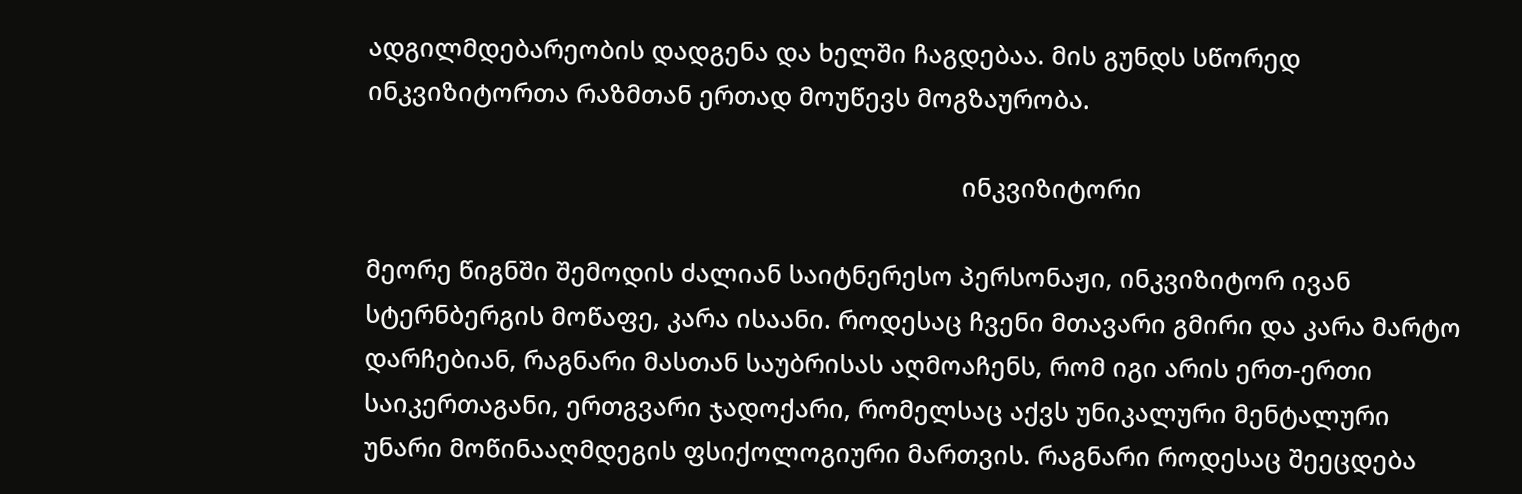ადგილმდებარეობის დადგენა და ხელში ჩაგდებაა. მის გუნდს სწორედ ინკვიზიტორთა რაზმთან ერთად მოუწევს მოგზაურობა.

                                                                                     ინკვიზიტორი

მეორე წიგნში შემოდის ძალიან საიტნერესო პერსონაჟი, ინკვიზიტორ ივან სტერნბერგის მოწაფე, კარა ისაანი. როდესაც ჩვენი მთავარი გმირი და კარა მარტო დარჩებიან, რაგნარი მასთან საუბრისას აღმოაჩენს, რომ იგი არის ერთ-ერთი საიკერთაგანი, ერთგვარი ჯადოქარი, რომელსაც აქვს უნიკალური მენტალური უნარი მოწინააღმდეგის ფსიქოლოგიური მართვის. რაგნარი როდესაც შეეცდება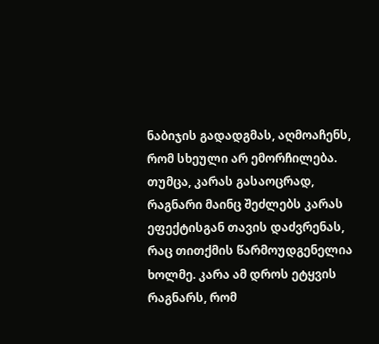ნაბიჯის გადადგმას, აღმოაჩენს, რომ სხეული არ ემორჩილება. თუმცა, კარას გასაოცრად, რაგნარი მაინც შეძლებს კარას ეფექტისგან თავის დაძვრენას, რაც თითქმის წარმოუდგენელია ხოლმე. კარა ამ დროს ეტყვის რაგნარს, რომ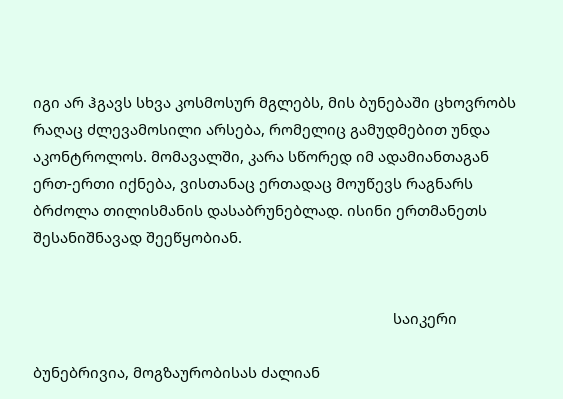იგი არ ჰგავს სხვა კოსმოსურ მგლებს, მის ბუნებაში ცხოვრობს რაღაც ძლევამოსილი არსება, რომელიც გამუდმებით უნდა აკონტროლოს. მომავალში, კარა სწორედ იმ ადამიანთაგან ერთ-ერთი იქნება, ვისთანაც ერთადაც მოუწევს რაგნარს ბრძოლა თილისმანის დასაბრუნებლად. ისინი ერთმანეთს შესანიშნავად შეეწყობიან.


                                                                                          საიკერი

ბუნებრივია, მოგზაურობისას ძალიან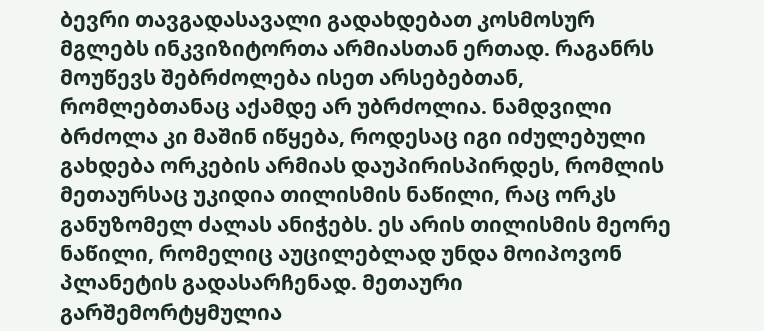ბევრი თავგადასავალი გადახდებათ კოსმოსურ მგლებს ინკვიზიტორთა არმიასთან ერთად. რაგანრს მოუწევს შებრძოლება ისეთ არსებებთან, რომლებთანაც აქამდე არ უბრძოლია. ნამდვილი ბრძოლა კი მაშინ იწყება, როდესაც იგი იძულებული გახდება ორკების არმიას დაუპირისპირდეს, რომლის მეთაურსაც უკიდია თილისმის ნაწილი, რაც ორკს განუზომელ ძალას ანიჭებს. ეს არის თილისმის მეორე ნაწილი, რომელიც აუცილებლად უნდა მოიპოვონ პლანეტის გადასარჩენად. მეთაური გარშემორტყმულია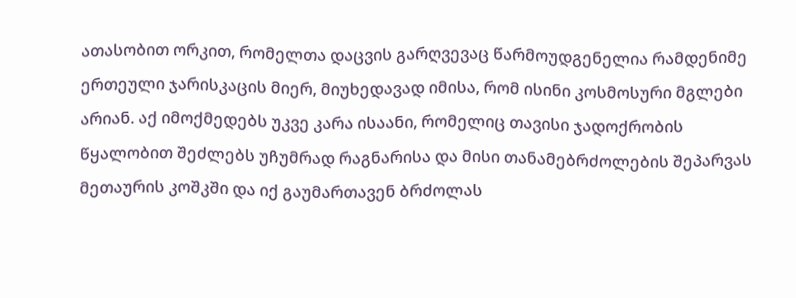ათასობით ორკით, რომელთა დაცვის გარღვევაც წარმოუდგენელია რამდენიმე ერთეული ჯარისკაცის მიერ, მიუხედავად იმისა, რომ ისინი კოსმოსური მგლები არიან. აქ იმოქმედებს უკვე კარა ისაანი, რომელიც თავისი ჯადოქრობის წყალობით შეძლებს უჩუმრად რაგნარისა და მისი თანამებრძოლების შეპარვას მეთაურის კოშკში და იქ გაუმართავენ ბრძოლას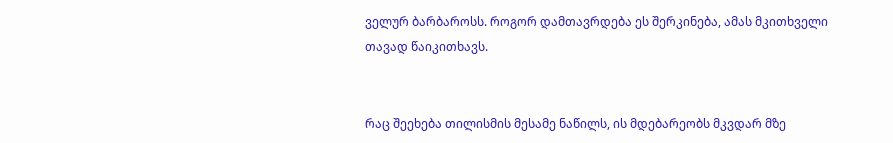ველურ ბარბაროსს. როგორ დამთავრდება ეს შერკინება, ამას მკითხველი თავად წაიკითხავს.


რაც შეეხება თილისმის მესამე ნაწილს, ის მდებარეობს მკვდარ მზე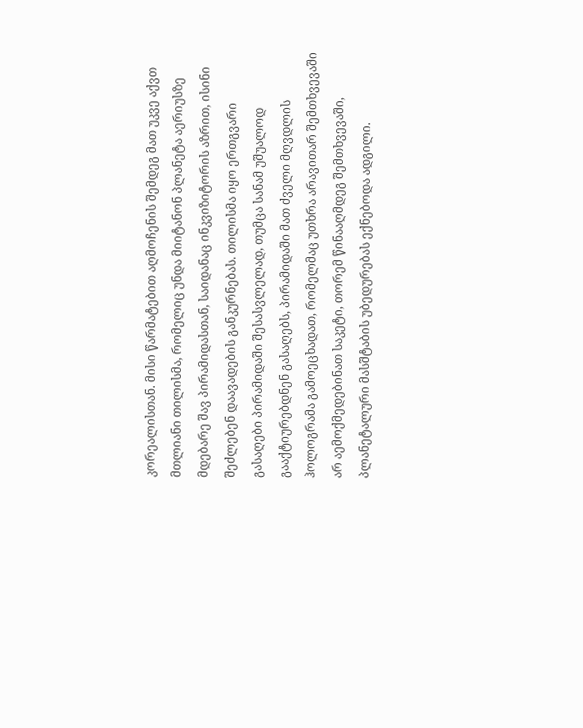კორეალისთან. მისი წარმატებით აღმოჩენის შემდეგ მათ უკვე აქვთ მთლიანი თილისმა, რომელიც უნდა მიიტანონ პლანეტა აერიუსზე მდებარე შავ პირამიდასთან, საიდანაც ინკვიზიტორის აზრით, ისინი შეძლებენ დაავადების განკურნებას. თილისმა იყო ერთგვარი გასაღები პირამიდაში შესასვლელად, თუმცა სანამ უშუალოდ გააქტიურებდნენ გასაღებს, პირამიდაში მათ ძველი მღვდლის ჰოლოგრამა გამოეცხადათ, რომელმაც უთხრა არავითარ შემთხვევაში არ აემოქმედებინათ საკეტი, თორემ წინააღმდეგ შემთხვევაში, პლანეტალური მასშტაბის უბედურებას ექნებოდა ადგილი.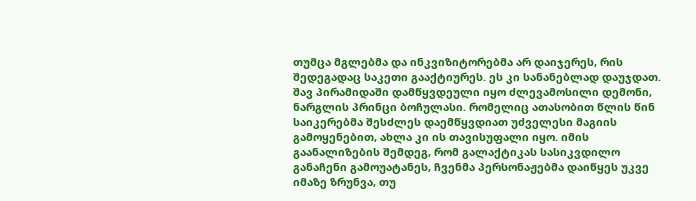თუმცა მგლებმა და ინკვიზიტორებმა არ დაიჯერეს, რის შედეგადაც საკეთი გააქტიურეს. ეს კი სანანებლად დაუჯდათ. შავ პირამიდაში დამწყვდეული იყო ძლევამოსილი დემონი, ნარგლის პრინცი ბოჩულასი. რომელიც ათასობით წლის წინ საიკერებმა შესძლეს დაემწყვდიათ უძველესი მაგიის გამოყენებით, ახლა კი ის თავისუფალი იყო. იმის გაანალიზების შემდეგ, რომ გალაქტიკას სასიკვდილო განაჩენი გამოუატანეს, ჩვენმა პერსონაჟებმა დაიწყეს უკვე იმაზე ზრუნვა, თუ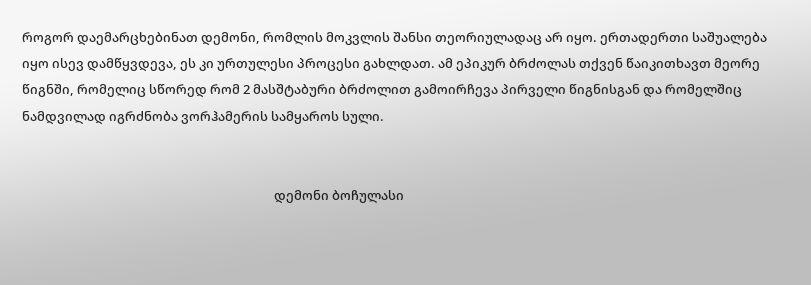როგორ დაემარცხებინათ დემონი, რომლის მოკვლის შანსი თეორიულადაც არ იყო. ერთადერთი საშუალება იყო ისევ დამწყვდევა, ეს კი ურთულესი პროცესი გახლდათ. ამ ეპიკურ ბრძოლას თქვენ წაიკითხავთ მეორე წიგნში, რომელიც სწორედ რომ 2 მასშტაბური ბრძოლით გამოირჩევა პირველი წიგნისგან და რომელშიც ნამდვილად იგრძნობა ვორჰამერის სამყაროს სული.


                                                                                    დემონი ბოჩულასი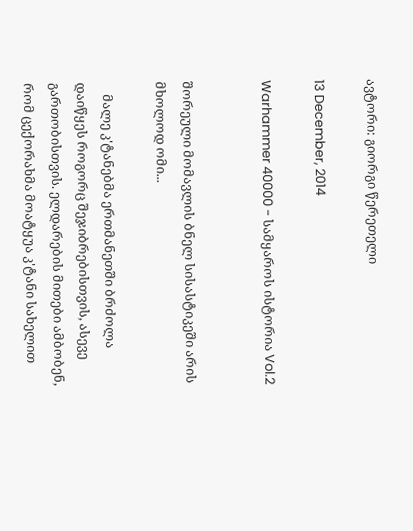ავტორი: გიორგი წერეთელი

13 December, 2014

Warhammer 40000 - სამყაროს ისტორია Vol.2


შორეული მომავლის ბნელ სისასტიკეში არის მხოლოდ ომი...

    მალე კ'ტანებმა ერთმანეთში ბრძოლა დაიწყეს როგორც შეჯიბრებისთვის, ასევე გართობისთვის. ელდარების მითები ამბობენ, რომ ცექორახმა მოატყუა კ'ტანი სახელით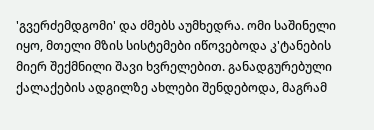'გვერძემდგომი' და ძმებს აუმხედრა. ომი საშინელი იყო, მთელი მზის სისტემები იწოვებოდა კ'ტანების მიერ შექმნილი შავი ხვრელებით. განადგურებული ქალაქების ადგილზე ახლები შენდებოდა, მაგრამ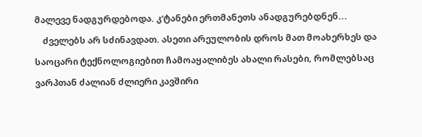მალევე ნადგურდებოდა. კ'ტანები ერთმანეთს ანადგურებდნენ...
    ძველებს არ სძინავდათ. ასეთი არეულობის დროს მათ მოახერხეს და საოცარი ტექნოლოგიებით ჩამოაყალიბეს ახალი რასები, რომლებსაც ვარპთან ძალიან ძლიერი კავშირი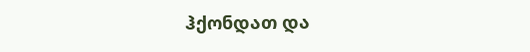ჰქონდათ და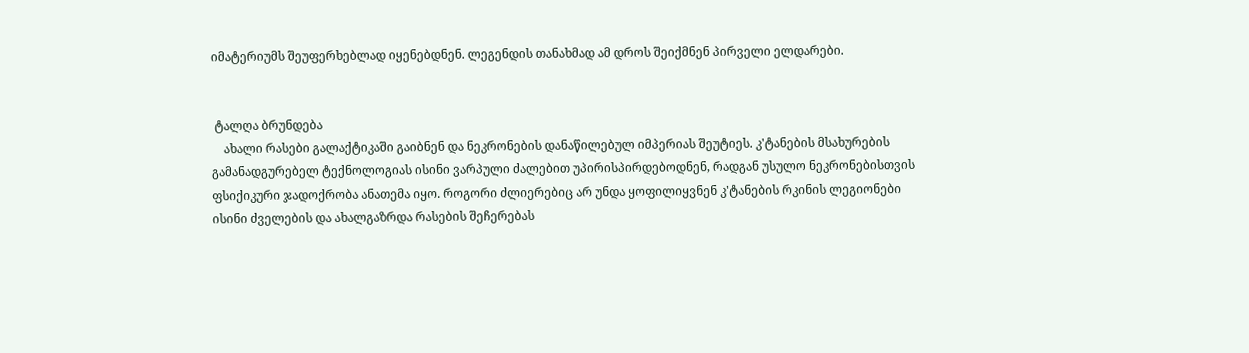იმატერიუმს შეუფერხებლად იყენებდნენ. ლეგენდის თანახმად ამ დროს შეიქმნენ პირველი ელდარები.


 ტალღა ბრუნდება
    ახალი რასები გალაქტიკაში გაიბნენ და ნეკრონების დანაწილებულ იმპერიას შეუტიეს. კ'ტანების მსახურების გამანადგურებელ ტექნოლოგიას ისინი ვარპული ძალებით უპირისპირდებოდნენ, რადგან უსულო ნეკრონებისთვის ფსიქიკური ჯადოქრობა ანათემა იყო. როგორი ძლიერებიც არ უნდა ყოფილიყვნენ კ'ტანების რკინის ლეგიონები ისინი ძველების და ახალგაზრდა რასების შეჩერებას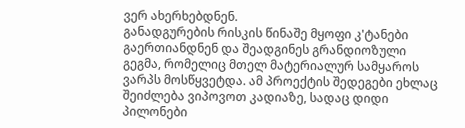ვერ ახერხებდნენ.
განადგურების რისკის წინაშე მყოფი კ'ტანები გაერთიანდნენ და შეადგინეს გრანდიოზული გეგმა, რომელიც მთელ მატერიალურ სამყაროს ვარპს მოსწყვეტდა. ამ პროექტის შედეგები ეხლაც შეიძლება ვიპოვოთ კადიაზე, სადაც დიდი პილონები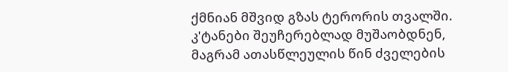ქმნიან მშვიდ გზას ტერორის თვალში. კ'ტანები შეუჩერებლად მუშაობდნენ, მაგრამ ათასწლეულის წინ ძველების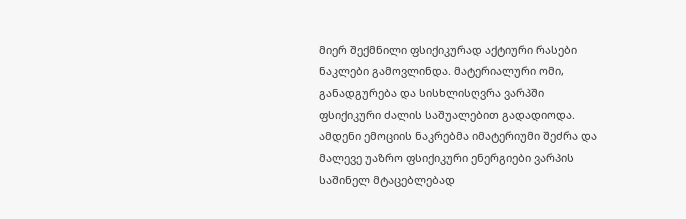მიერ შექმნილი ფსიქიკურად აქტიური რასები ნაკლები გამოვლინდა. მატერიალური ომი, განადგურება და სისხლისღვრა ვარპში ფსიქიკური ძალის საშუალებით გადადიოდა. ამდენი ემოციის ნაკრებმა იმატერიუმი შეძრა და მალევე უაზრო ფსიქიკური ენერგიები ვარპის საშინელ მტაცებლებად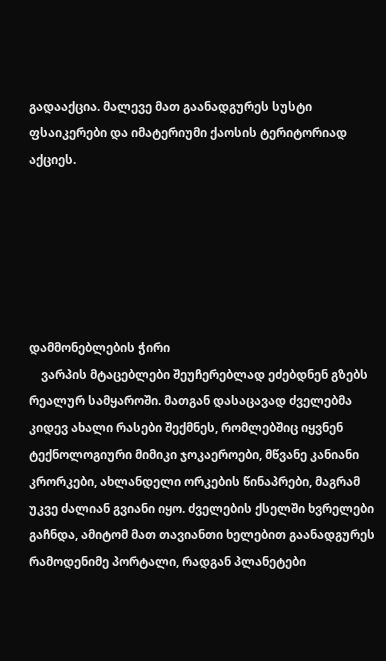გადააქცია. მალევე მათ გაანადგურეს სუსტი ფსაიკერები და იმატერიუმი ქაოსის ტერიტორიად აქციეს.






დამმონებლების ჭირი
    ვარპის მტაცებლები შეუჩერებლად ეძებდნენ გზებს რეალურ სამყაროში. მათგან დასაცავად ძველებმა კიდევ ახალი რასები შექმნეს, რომლებშიც იყვნენ ტექნოლოგიური მიმიკი ჯოკაეროები, მწვანე კანიანი კრორკები, ახლანდელი ორკების წინაპრები, მაგრამ უკვე ძალიან გვიანი იყო. ძველების ქსელში ხვრელები გაჩნდა, ამიტომ მათ თავიანთი ხელებით გაანადგურეს რამოდენიმე პორტალი, რადგან პლანეტები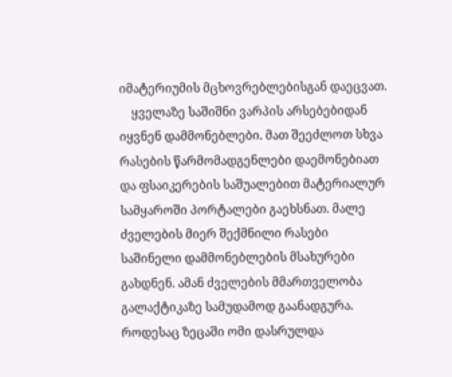იმატერიუმის მცხოვრებლებისგან დაეცვათ.
    ყველაზე საშიშნი ვარპის არსებებიდან იყვნენ დამმონებლები. მათ შეეძლოთ სხვა რასების წარმომადგენლები დაემონებიათ და ფსაიკერების საშუალებით მატერიალურ სამყაროში პორტალები გაეხსნათ. მალე ძველების მიერ შექმნილი რასები საშინელი დამმონებლების მსახურები გახდნენ. ამან ძველების მმართველობა გალაქტიკაზე სამუდამოდ გაანადგურა. როდესაც ზეცაში ომი დასრულდა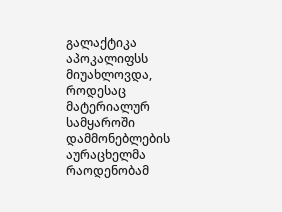გალაქტიკა აპოკალიფსს მიუახლოვდა, როდესაც მატერიალურ სამყაროში დამმონებლების აურაცხელმა რაოდენობამ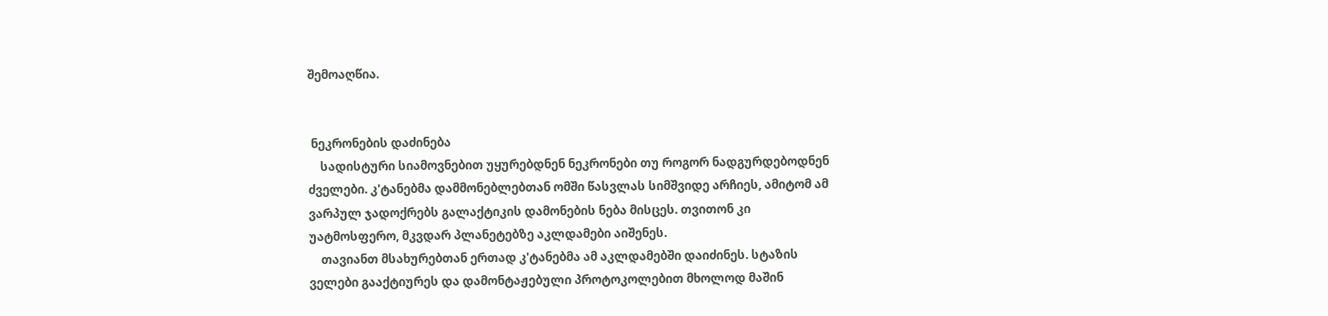შემოაღწია.


 ნეკრონების დაძინება
    სადისტური სიამოვნებით უყურებდნენ ნეკრონები თუ როგორ ნადგურდებოდნენ ძველები. კ'ტანებმა დამმონებლებთან ომში წასვლას სიმშვიდე არჩიეს, ამიტომ ამ ვარპულ ჯადოქრებს გალაქტიკის დამონების ნება მისცეს. თვითონ კი უატმოსფერო, მკვდარ პლანეტებზე აკლდამები აიშენეს.
    თავიანთ მსახურებთან ერთად კ'ტანებმა ამ აკლდამებში დაიძინეს. სტაზის ველები გააქტიურეს და დამონტაჟებული პროტოკოლებით მხოლოდ მაშინ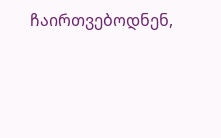ჩაირთვებოდნენ,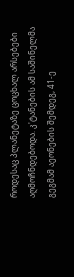როდესაც პლანეტაზე ცოცხალ არსებები აღმოჩნდებოდა. კ'ტანების ამ საშინელმა გეგმამ აეონების შემდეგ, 41-ე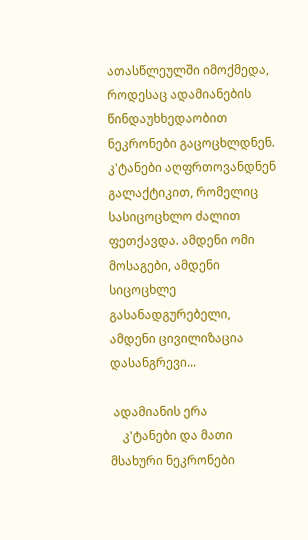ათასწლეულში იმოქმედა, როდესაც ადამიანების წინდაუხხედაობით ნეკრონები გაცოცხლდნენ. კ'ტანები აღფრთოვანდნენ გალაქტიკით, რომელიც სასიცოცხლო ძალით ფეთქავდა. ამდენი ომი მოსაგები, ამდენი სიცოცხლე გასანადგურებელი, ამდენი ცივილიზაცია დასანგრევი...

 ადამიანის ერა
    კ'ტანები და მათი მსახური ნეკრონები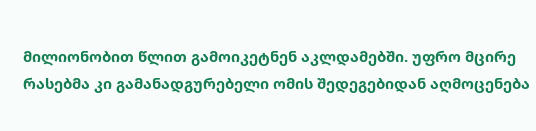მილიონობით წლით გამოიკეტნენ აკლდამებში. უფრო მცირე რასებმა კი გამანადგურებელი ომის შედეგებიდან აღმოცენება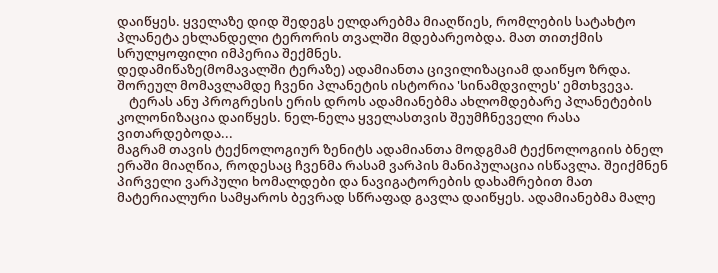დაიწყეს. ყველაზე დიდ შედეგს ელდარებმა მიაღწიეს, რომლების სატახტო პლანეტა ეხლანდელი ტერორის თვალში მდებარეობდა. მათ თითქმის სრულყოფილი იმპერია შექმნეს.
დედამიწაზე(მომავალში ტერაზე) ადამიანთა ცივილიზაციამ დაიწყო ზრდა. შორეულ მომავლამდე ჩვენი პლანეტის ისტორია 'სინამდვილეს' ემთხვევა.
    ტერას ანუ პროგრესის ერის დროს ადამიანებმა ახლომდებარე პლანეტების კოლონიზაცია დაიწყეს. ნელ-ნელა ყველასთვის შეუმჩნეველი რასა ვითარდებოდა...
მაგრამ თავის ტექნოლოგიურ ზენიტს ადამიანთა მოდგმამ ტექნოლოგიის ბნელ ერაში მიაღწია, როდესაც ჩვენმა რასამ ვარპის მანიპულაცია ისწავლა. შეიქმნენ პირველი ვარპული ხომალდები და ნავიგატორების დახამრებით მათ მატერიალური სამყაროს ბევრად სწრაფად გავლა დაიწყეს. ადამიანებმა მალე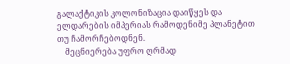გალაქტიკის კოლონიზაცია დაიწყეს და ელდარების იმპერიას რამოდენიმე პლანეტით თუ ჩამორჩებოდნენ.
    მეცნიერება უფრო ღრმად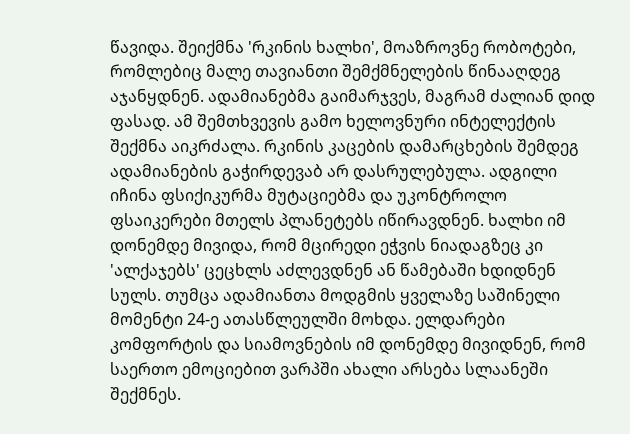წავიდა. შეიქმნა 'რკინის ხალხი', მოაზროვნე რობოტები, რომლებიც მალე თავიანთი შემქმნელების წინააღდეგ აჯანყდნენ. ადამიანებმა გაიმარჯვეს, მაგრამ ძალიან დიდ ფასად. ამ შემთხვევის გამო ხელოვნური ინტელექტის შექმნა აიკრძალა. რკინის კაცების დამარცხების შემდეგ ადამიანების გაჭირდევაბ არ დასრულებულა. ადგილი იჩინა ფსიქიკურმა მუტაციებმა და უკონტროლო ფსაიკერები მთელს პლანეტებს იწირავდნენ. ხალხი იმ დონემდე მივიდა, რომ მცირედი ეჭვის ნიადაგზეც კი 'ალქაჯებს' ცეცხლს აძლევდნენ ან წამებაში ხდიდნენ სულს. თუმცა ადამიანთა მოდგმის ყველაზე საშინელი მომენტი 24-ე ათასწლეულში მოხდა. ელდარები კომფორტის და სიამოვნების იმ დონემდე მივიდნენ, რომ საერთო ემოციებით ვარპში ახალი არსება სლაანეში შექმნეს.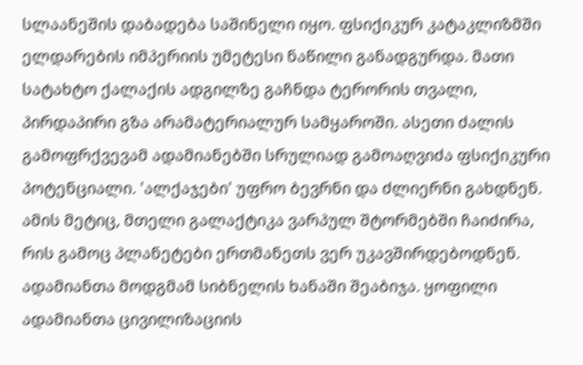სლაანეშის დაბადება საშინელი იყო. ფსიქიკურ კატაკლიზმში ელდარების იმპერიის უმეტესი ნაწილი განადგურდა. მათი სატახტო ქალაქის ადგილზე გაჩნდა ტერორის თვალი, პირდაპირი გზა არამატერიალურ სამყაროში. ასეთი ძალის გამოფრქვევამ ადამიანებში სრულიად გამოაღვიძა ფსიქიკური პოტენციალი. 'ალქაჯები' უფრო ბევრნი და ძლიერნი გახდნენ. ამის მეტიც, მთელი გალაქტიკა ვარპულ შტორმებში ჩაიძირა, რის გამოც პლანეტები ერთმანეთს ვერ უკავშირდებოდნენ. ადამიანთა მოდგმამ სიბნელის ხანაში შეაბიჯა. ყოფილი ადამიანთა ცივილიზაციის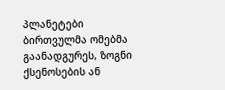პლანეტები ბირთვულმა ომებმა გაანადგურეს, ზოგნი ქსენოსების ან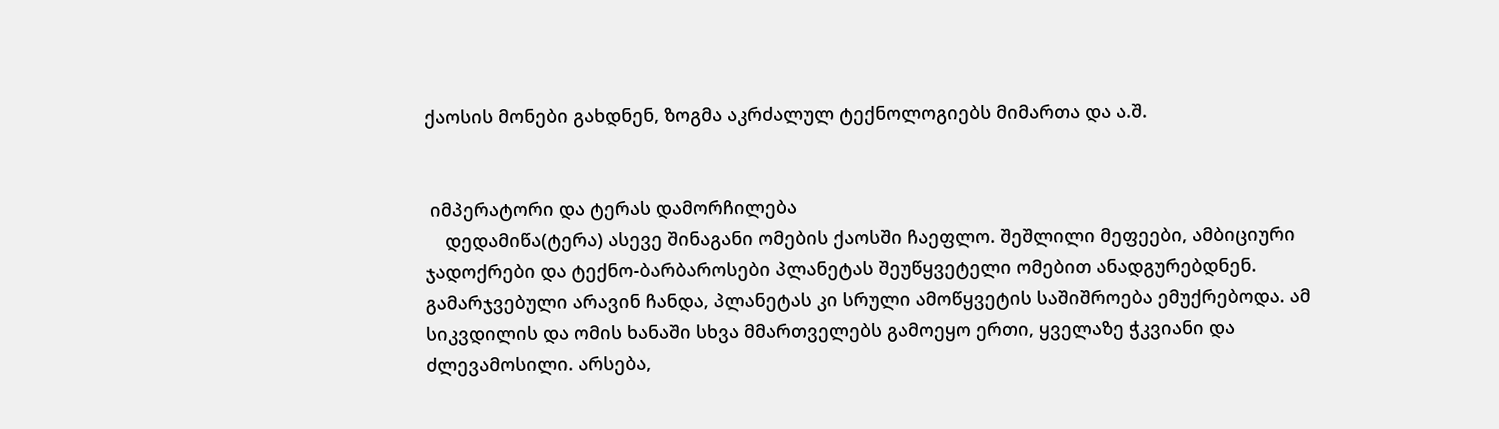ქაოსის მონები გახდნენ, ზოგმა აკრძალულ ტექნოლოგიებს მიმართა და ა.შ.


 იმპერატორი და ტერას დამორჩილება
    დედამიწა(ტერა) ასევე შინაგანი ომების ქაოსში ჩაეფლო. შეშლილი მეფეები, ამბიციური ჯადოქრები და ტექნო-ბარბაროსები პლანეტას შეუწყვეტელი ომებით ანადგურებდნენ. გამარჯვებული არავინ ჩანდა, პლანეტას კი სრული ამოწყვეტის საშიშროება ემუქრებოდა. ამ სიკვდილის და ომის ხანაში სხვა მმართველებს გამოეყო ერთი, ყველაზე ჭკვიანი და ძლევამოსილი. არსება,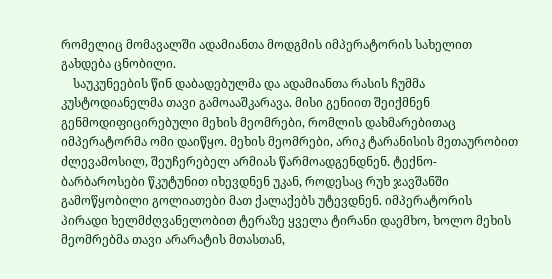რომელიც მომავალში ადამიანთა მოდგმის იმპერატორის სახელით გახდება ცნობილი.
    საუკუნეების წინ დაბადებულმა და ადამიანთა რასის ჩუმმა კუსტოდიანელმა თავი გამოააშკარავა. მისი გენიით შეიქმნენ გენმოდიფიცირებული მეხის მეომრები, რომლის დახმარებითაც იმპერატორმა ომი დაიწყო. მეხის მეომრები, არიკ ტარანისის მეთაურობით ძლევამოსილ, შეუჩერებელ არმიას წარმოადგენდნენ. ტექნო-ბარბაროსები წკუტუნით იხევდნენ უკან, როდესაც რუხ ჯავშანში გამოწყობილი გოლიათები მათ ქალაქებს უტევდნენ. იმპერატორის პირადი ხელმძღვანელობით ტერაზე ყველა ტირანი დაემხო, ხოლო მეხის მეომრებმა თავი არარატის მთასთან,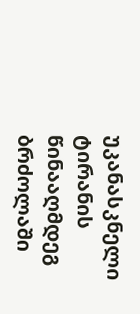უკანასკნელი ტირანის წინააღმდეგ ბრძოლაში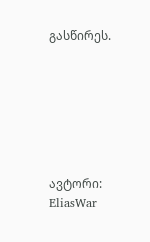გასწირეს.







ავტორი: EliasWar